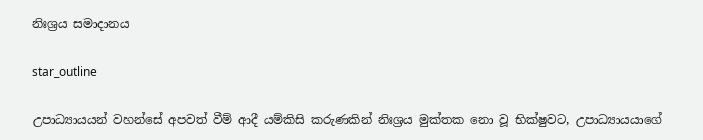නිඃශ්‍රය සමාදානය

star_outline

උපාධ්‍යායයන් වහන්සේ අපවත් වීම් ආදී යම්කිසි කරුණකින් නිඃශ්‍රය මුක්තක නො වූ භික්ෂුවට, උපාධ්‍යායයාගේ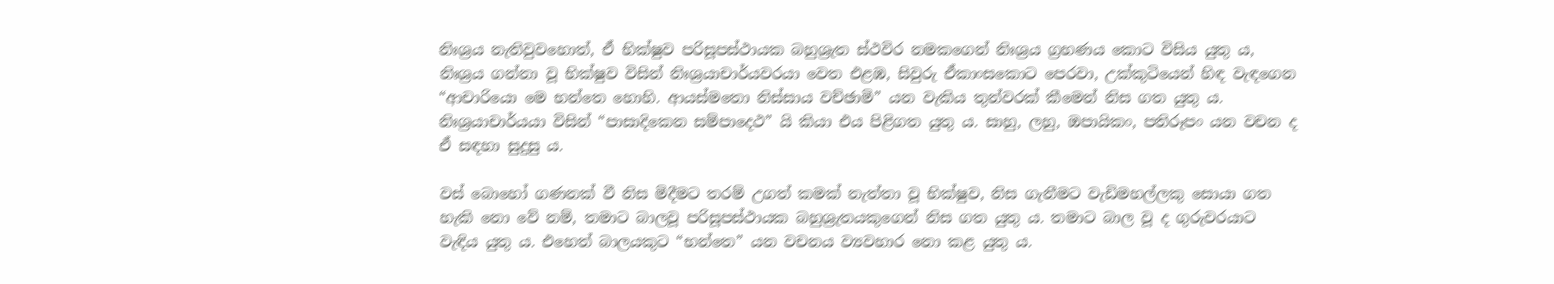නිඃශ්‍රය නැතිවුවහොත්, ඒ භික්ෂුව පරිසූපස්ථායක බහුශ්‍රැත ස්ථවිර නමකගෙන් නිඃශ්‍රය ග්‍රහණය කොට විසිය යුතු ය, නිඃශ්‍රය ගන්නා වූ භික්ෂුව විසින් නිඃශ්‍රයාචාර්යවරයා වෙත එළඹ, සිවුරු ඒකාංසකොට පෙරවා, උක්කුටියෙන් හිඳ වැඳගෙන “ආචාරියො මෙ භන්තෙ හොහි. ආයස්මතො නිස්සාය වච්ඡාමි” යන වැකිය තුන්වරක් කීමෙන් නිස ගත යුතු ය. නිඃශ්‍රයාචාර්යයා විසින් “පාසාදිකෙන සම්පාදෙථ” යි කියා එය පිළිගත යුතු ය. සාහු, ලහු, ඔපායිකං, පතිරූපං යන වචන ද ඒ සඳහා සුදුසු ය.

වස් බොහෝ ගණනක් වී නිස මිදීමට තරම් උගත් කමක් නැත්තා වූ භික්ෂුව, නිස ගැනීමට වැඩිමහල්ලකු සොයා ගත හැකි නො වේ නම්, තමාට බාලවූ පරිසූපස්ථායක බහුශ්‍රැතයකුගෙන් නිස ගත යුතු ය. තමාට බාල වූ ද ගුරුවරයාට වැඳිය යුතු ය. එහෙත් බාලයකුට “භන්තෙ” යන වචනය ව්‍යවහාර නො කළ යුතු ය.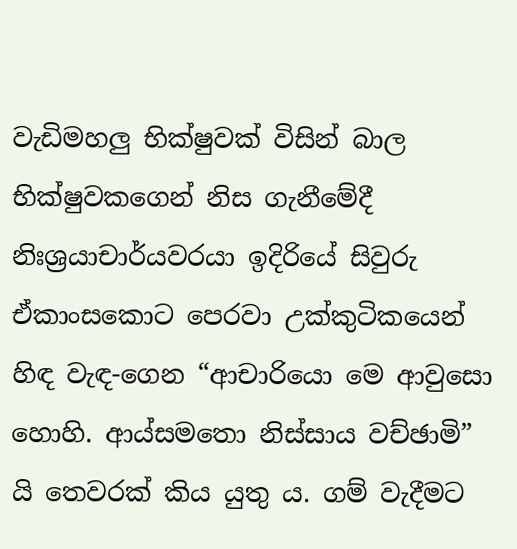වැඩිමහලු භික්ෂුවක් විසින් බාල භික්ෂුවකගෙන් නිස ගැනීමේදී නිඃශ්‍රයාචාර්යවරයා ඉදිරියේ සිවුරු ඒකාංසකොට පෙරවා උක්කුටිකයෙන් හිඳ වැඳ-ගෙන “ආචාරියො මෙ ආවුසො හොහි. ආය්සමතො නිස්සාය වච්ඡාමි” යි තෙවරක් කිය යුතු ය. ගම් වැදීමට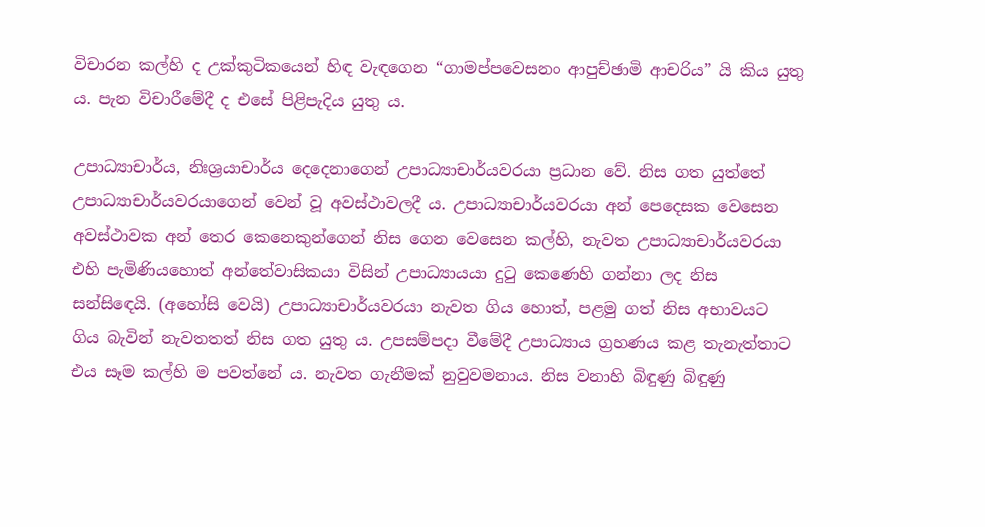විචාරන කල්හි ද උක්කුටිකයෙන් හිඳ වැඳගෙන “ගාමප්පවෙසනං ආපුච්ඡාමි ආචරිය” යි කිය යුතු ය. පැන විචාරීමේදී ද එසේ පිළිපැදිය යුතු ය.

උපාධ්‍යාචාර්ය, නිඃශ්‍රයාචාර්ය දෙදෙනාගෙන් උපාධ්‍යාචාර්යවරයා ප්‍රධාන වේ. නිස ගත යුත්තේ උපාධ්‍යාචාර්යවරයාගෙන් වෙන් වූ අවස්ථාවලදී ය. උපාධ්‍යාචාර්යවරයා අන් පෙදෙසක වෙසෙන අවස්ථාවක අන් තෙර කෙනෙකුන්ගෙන් නිස ගෙන වෙසෙන කල්හි, නැවත උපාධ්‍යාචාර්යවරයා එහි පැමිණියහොත් අන්තේවාසිකයා විසින් උපාධ්‍යායයා දුටු කෙණෙහි ගන්නා ලද නිස සන්සිඳෙයි. (අහෝසි වෙයි) උපාධ්‍යාචාර්යවරයා නැවත ගිය හොත්, පළමු ගත් නිස අභාවයට ගිය බැවින් නැවතතත් නිස ගත යුතු ය. උපසම්පදා වීමේදී උපාධ්‍යාය ග්‍රහණය කළ තැනැත්තාට එය සෑම කල්හි ම පවත්නේ ය. නැවත ගැනීමක් නුවුවමනාය. නිස වනාහි බිඳුණු බිඳුණු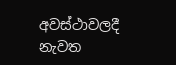අවස්ථාවලදී නැවත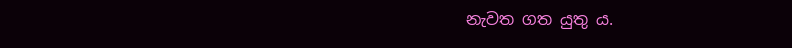නැවත ගත යුතු ය.